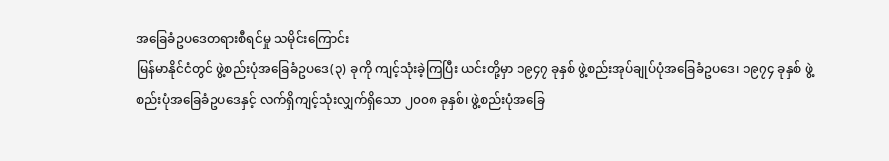အခြေခံဥပဒေတရားစီရင်မှု သမိုင်းကြောင်း
မြန်မာနိုင်ငံတွင် ဖွဲ့စည်းပုံအခြေခံဥပဒေ(၃) ခုကို ကျင့်သုံးခဲ့ကြပြီး ယင်းတို့မှာ ၁၉၄၇ ခုနှစ် ဖွဲ့စည်းအုပ်ချုပ်ပုံအခြေခံဥပဒေ၊ ၁၉၇၄ ခုနှစ် ဖွဲ့စည်းပုံအခြေခံဥပဒေနှင့် လက်ရှိကျင့်သုံးလျှက်ရှိသော ၂၀၀၈ ခုနှစ်၊ ဖွဲ့စည်းပုံအခြေ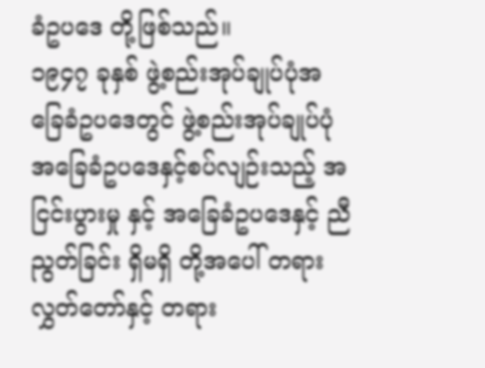ခံဥပဒေ တို့ဖြစ်သည်။
၁၉၄၇ ခုနှစ် ဖွဲ့စည်းအုပ်ချုပ်ပုံအခြေခံဥပဒေတွင် ဖွဲ့စည်းအုပ်ချုပ်ပုံအခြေခံဥပဒေနှင့်စပ်လျဉ်းသည့် အငြင်းပွားမှု နှင့် အခြေခံဥပဒေနှင့် ညီညွတ်ခြင်း ရှိမရှိ တို့အပေါ် တရားလွှတ်တော်နှင့် တရား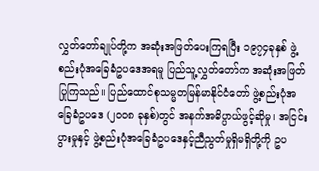လွှတ်တော်ချုပ်တို့က အဆုံးအဖြတ်ပေးကြရပြီး ၁၉၇၄ခုနှစ် ဖွဲ့စည်းပုံအခြေခံဥပဒေအရမူ ပြည်သူ့လွှတ်တော်က အဆုံးအဖြတ်ပြုကြသည်။ ပြည်ထောင်စုသမ္မတမြန်မာနိုင်ငံတော် ဖွဲ့စည်းပုံအခြေခံဥပဒေ (၂၀ဝ၈ ခုနှစ်)တွင် အနက်အဓိပ္ပာယ်ဖွင့်ဆိုမှု၊ အငြင်းပွားမှုနှင့် ဖွဲ့စည်းပုံအခြေခံဥပဒေနှင့်ညီညွတ်မှုရှိမရှိတို့ကို ဥပ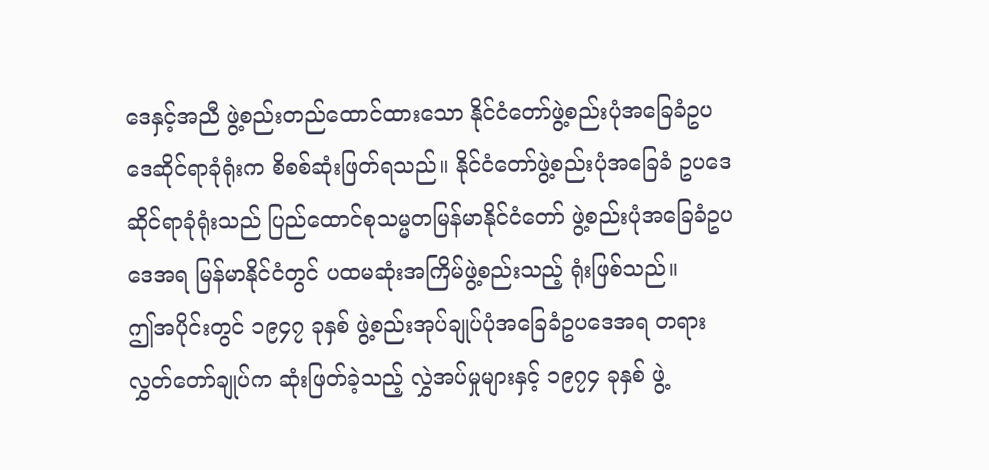ဒေနှင့်အညီ ဖွဲ့စည်းတည်ထောင်ထားသော နိုင်ငံတော်ဖွဲ့စည်းပုံအခြေခံဥပဒေဆိုင်ရာခုံရုံးက စိစစ်ဆုံးဖြတ်ရသည်။ နိုင်ငံတော်ဖွဲ့စည်းပုံအခြေခံ ဥပဒေဆိုင်ရာခုံရုံးသည် ပြည်ထောင်စုသမ္မတမြန်မာနိုင်ငံတော် ဖွဲ့စည်းပုံအခြေခံဥပဒေအရ မြန်မာနိုင်ငံတွင် ပထမဆုံးအကြိမ်ဖွဲ့စည်းသည့် ရုံးဖြစ်သည်။
ဤအပိုင်းတွင် ၁၉၄၇ ခုနှစ် ဖွဲ့စည်းအုပ်ချုပ်ပုံအခြေခံဥပဒေအရ တရားလွှတ်တော်ချုပ်က ဆုံးဖြတ်ခဲ့သည့် လွှဲအပ်မှုများနှင့် ၁၉၇၄ ခုနှစ် ဖွဲ့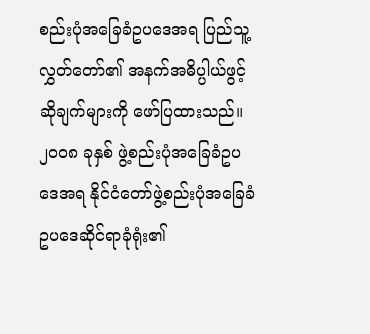စည်းပုံအခြေခံဥပဒေအရ ပြည်သူ့လွှတ်တော်၏ အနက်အဓိပ္ပါယ်ဖွင့်ဆိုချက်များကို ဖော်ပြထားသည်။
၂၀၀၈ ခုနှစ် ဖွဲ့စည်းပုံအခြေခံဥပဒေအရ နိုင်ငံတော်ဖွဲ့စည်းပုံအခြေခံဥပဒေဆိုင်ရာခုံရုံး၏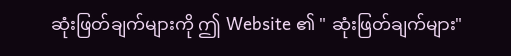ဆုံးဖြတ်ချက်များကို ဤ Website ၏ " ဆုံးဖြတ်ချက်များ"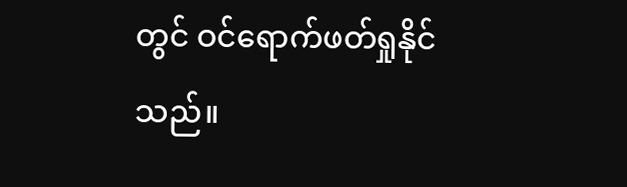တွင် ဝင်ရောက်ဖတ်ရှုနိုင်သည်။